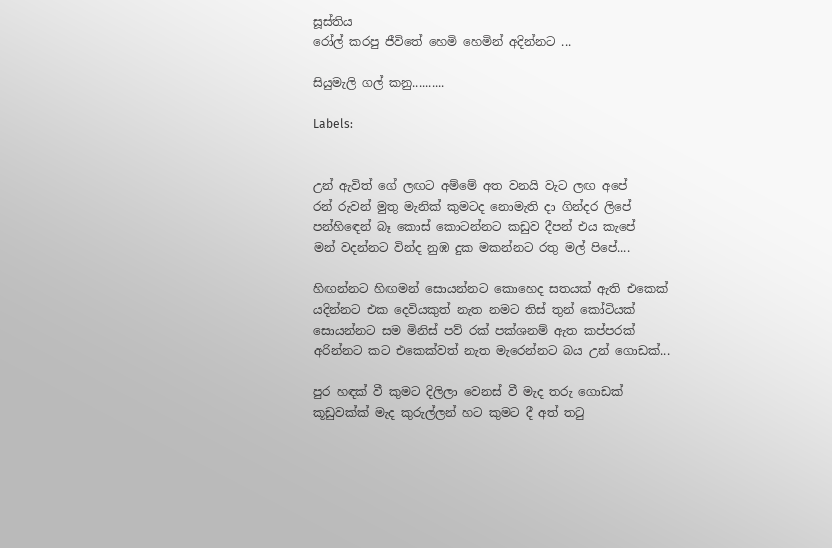සූස්තිය
රෝල් කරපු ජීවිතේ හෙමි හෙමින් අදින්නට ...

සියුමැලි ගල් කනු..........

Labels:


උන් ඇවිත් ගේ ලඟට අම්මේ අත වනයි වැට ලඟ අපේ
රන් රුවන් මුතු මැනික් කුමටද නොමැති දා ගින්දර ලිපේ
පන්හි‍ඳෙන් බෑ කොස් කොටන්නට කඩුව දීපන් එය කැපේ
මන් වදන්නට වින්ද නුඹ දුක මකන්නට රතු මල් පිපේ....

හිඟන්නට හිඟමන් සොයන්නට කොහෙද සතයක් ඇති එකෙක්
යදින්නට එක දෙවියකුත් නැත නමට තිස් තුන් කෝටියක්
සොයන්නට සම මිනිස් පව් රක් පක්ශනම් ඇත කප්පරක්
අරින්නට කට එකෙක්වත් නැත මැරෙන්නට බය උන් ගොඩක්...

පුර හඳක් වී කුමට දිලිලා වෙනස් වී මැද තරු ගොඩක්
කූඩුවක්ක් මැද කුරුල්ලන් හට කුමට දී අත් ත‍ටු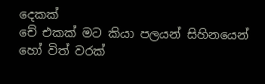දෙකක්
චේ එකක් මට කියා පලයන් සිහිනයෙන් හෝ විත් වරක්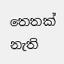තෙතක් නැති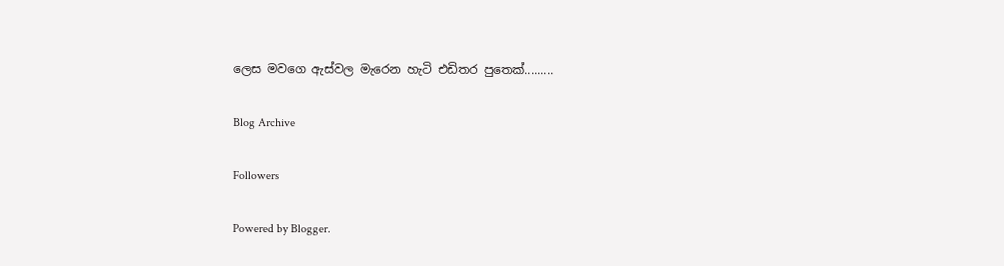ලෙස මවගෙ ඇස්වල මැරෙන හැටි එඩිතර පුතෙක්.........

Blog Archive

Followers

Powered by Blogger.